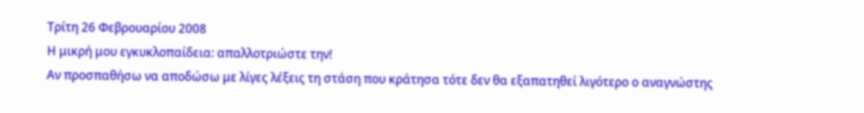Τρίτη 26 Φεβρουαρίου 2008
Η μικρή μου εγκυκλοπαίδεια: απαλλοτριώστε την!
Αν προσπαθήσω να αποδώσω με λίγες λέξεις τη στάση που κράτησα τότε δεν θα εξαπατηθεί λιγότερο ο αναγνώστης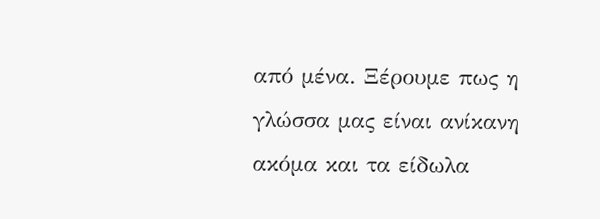από μένα. Ξέρουμε πως η γλώσσα μας είναι ανίκανη ακόμα και τα είδωλα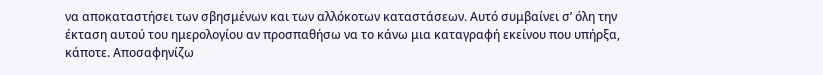να αποκαταστήσει των σβησμένων και των αλλόκοτων καταστάσεων. Αυτό συμβαίνει σ’ όλη την έκταση αυτού του ημερολογίου αν προσπαθήσω να το κάνω μια καταγραφή εκείνου που υπήρξα, κάποτε. Αποσαφηνίζω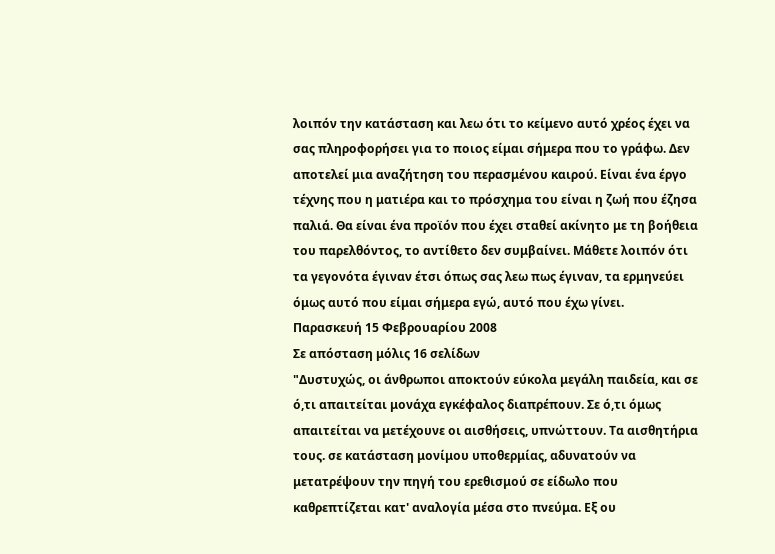λοιπόν την κατάσταση και λεω ότι το κείμενο αυτό χρέος έχει να σας πληροφορήσει για το ποιος είμαι σήμερα που το γράφω. Δεν αποτελεί μια αναζήτηση του περασμένου καιρού. Είναι ένα έργο τέχνης που η ματιέρα και το πρόσχημα του είναι η ζωή που έζησα παλιά. Θα είναι ένα προϊόν που έχει σταθεί ακίνητο με τη βοήθεια του παρελθόντος, το αντίθετο δεν συμβαίνει. Μάθετε λοιπόν ότι τα γεγονότα έγιναν έτσι όπως σας λεω πως έγιναν, τα ερμηνεύει όμως αυτό που είμαι σήμερα εγώ, αυτό που έχω γίνει.
Παρασκευή 15 Φεβρουαρίου 2008
Σε απόσταση μόλις 16 σελίδων
"Δυστυχώς, οι άνθρωποι αποκτούν εύκολα μεγάλη παιδεία, και σε ό,τι απαιτείται μονάχα εγκέφαλος διαπρέπουν. Σε ό,τι όμως απαιτείται να μετέχουνε οι αισθήσεις, υπνώττουν. Τα αισθητήρια τους. σε κατάσταση μονίμου υποθερμίας, αδυνατούν να μετατρέψουν την πηγή του ερεθισμού σε είδωλο που καθρεπτίζεται κατ' αναλογία μέσα στο πνεύμα. Εξ ου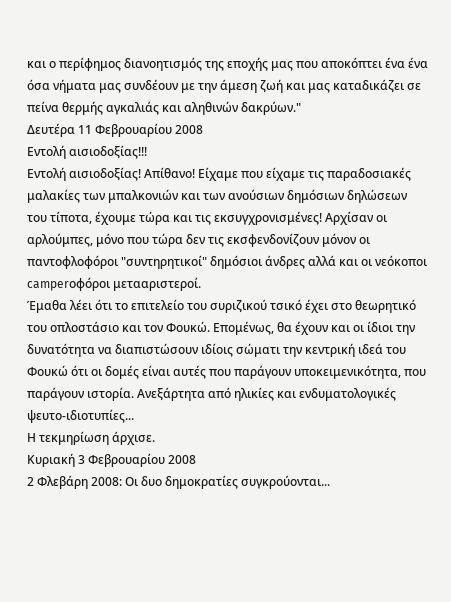και ο περίφημος διανοητισμός της εποχής μας που αποκόπτει ένα ένα όσα νήματα μας συνδέουν με την άμεση ζωή και μας καταδικάζει σε πείνα θερμής αγκαλιάς και αληθινών δακρύων."
Δευτέρα 11 Φεβρουαρίου 2008
Εντολή αισιοδοξίας!!!
Εντολή αισιοδοξίας! Απίθανο! Είχαμε που είχαμε τις παραδοσιακές μαλακίες των μπαλκονιών και των ανούσιων δημόσιων δηλώσεων του τίποτα, έχουμε τώρα και τις εκσυγχρονισμένες! Αρχίσαν οι αρλούμπες, μόνο που τώρα δεν τις εκσφενδονίζουν μόνον οι παντοφλοφόροι "συντηρητικοί" δημόσιοι άνδρες αλλά και οι νεόκοποι camperοφόροι μετααριστεροί.
Έμαθα λέει ότι το επιτελείο του συριζικού τσικό έχει στο θεωρητικό του οπλοστάσιο και τον Φουκώ. Επομένως, θα έχουν και οι ίδιοι την δυνατότητα να διαπιστώσουν ιδίοις σώματι την κεντρική ιδεά του Φουκώ ότι οι δομές είναι αυτές που παράγουν υποκειμενικότητα, που παράγουν ιστορία. Ανεξάρτητα από ηλικίες και ενδυματολογικές ψευτο-ιδιοτυπίες...
Η τεκμηρίωση άρχισε.
Κυριακή 3 Φεβρουαρίου 2008
2 Φλεβάρη 2008: Οι δυο δημοκρατίες συγκρούονται...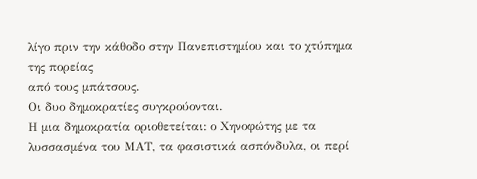λίγο πριν την κάθοδο στην Πανεπιστημίου και το χτύπημα της πορείας
από τους μπάτσους.
Οι δυο δημοκρατίες συγκρούονται.
Η μια δημοκρατία οριοθετείται: ο Χηνοφώτης με τα λυσσασμένα του ΜΑΤ, τα φασιστικά ασπόνδυλα, οι περί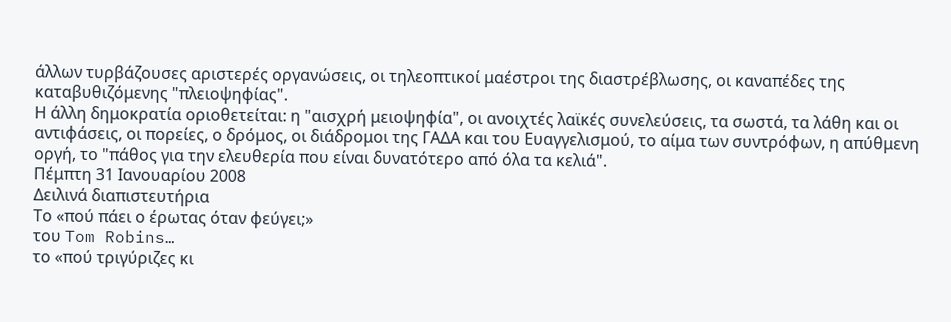άλλων τυρβάζουσες αριστερές οργανώσεις, οι τηλεοπτικοί μαέστροι της διαστρέβλωσης, οι καναπέδες της καταβυθιζόμενης "πλειοψηφίας".
Η άλλη δημοκρατία οριοθετείται: η "αισχρή μειοψηφία", οι ανοιχτές λαϊκές συνελεύσεις, τα σωστά, τα λάθη και οι αντιφάσεις, οι πορείες, ο δρόμος, οι διάδρομοι της ΓΑΔΑ και του Ευαγγελισμού, το αίμα των συντρόφων, η απύθμενη οργή, το "πάθος για την ελευθερία που είναι δυνατότερο από όλα τα κελιά".
Πέμπτη 31 Ιανουαρίου 2008
Δειλινά διαπιστευτήρια
Το «πού πάει ο έρωτας όταν φεύγει;»
του Tom Robins…
το «πού τριγύριζες κι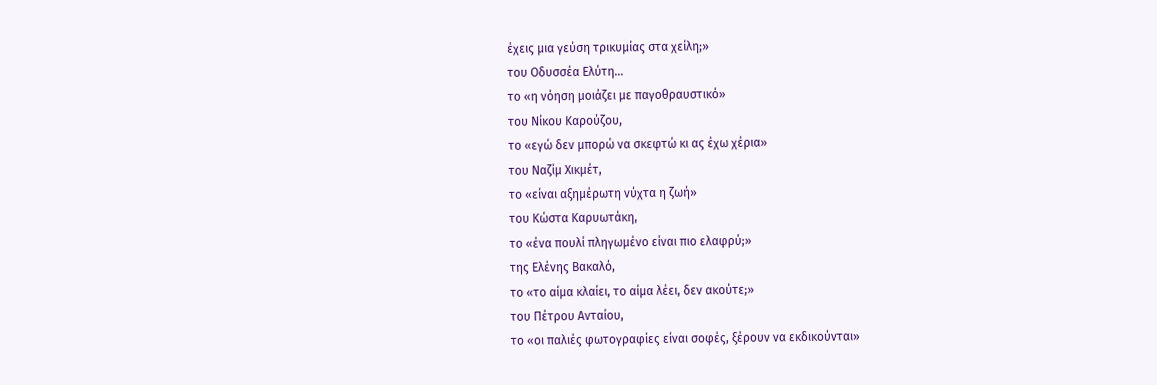έχεις μια γεύση τρικυμίας στα χείλη;»
του Οδυσσέα Ελύτη…
το «η νόηση μοιάζει με παγοθραυστικό»
του Νίκου Καρούζου,
το «εγώ δεν μπορώ να σκεφτώ κι ας έχω χέρια»
του Ναζίμ Χικμέτ,
το «είναι αξημέρωτη νύχτα η ζωή»
του Κώστα Καρυωτάκη,
το «ένα πουλί πληγωμένο είναι πιο ελαφρύ;»
της Ελένης Βακαλό,
το «το αίμα κλαίει, το αίμα λέει, δεν ακούτε;»
του Πέτρου Ανταίου,
το «οι παλιές φωτογραφίες είναι σοφές, ξέρουν να εκδικούνται»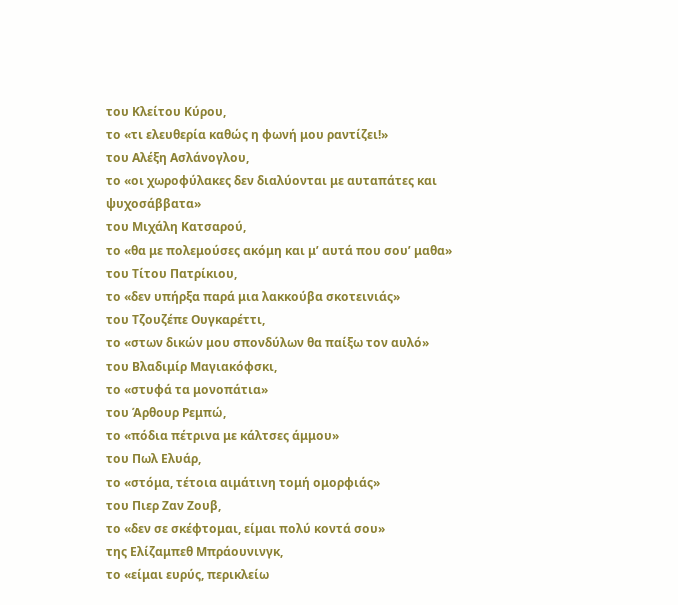του Κλείτου Κύρου,
το «τι ελευθερία καθώς η φωνή μου ραντίζει!»
του Αλέξη Ασλάνογλου,
το «οι χωροφύλακες δεν διαλύονται με αυταπάτες και ψυχοσάββατα»
του Μιχάλη Κατσαρού,
το «θα με πολεμούσες ακόμη και μ’ αυτά που σου’ μαθα»
του Τίτου Πατρίκιου,
το «δεν υπήρξα παρά μια λακκούβα σκοτεινιάς»
του Τζουζέπε Ουγκαρέττι,
το «στων δικών μου σπονδύλων θα παίξω τον αυλό»
του Βλαδιμίρ Μαγιακόφσκι,
το «στυφά τα μονοπάτια»
του Άρθουρ Ρεμπώ,
το «πόδια πέτρινα με κάλτσες άμμου»
του Πωλ Ελυάρ,
το «στόμα, τέτοια αιμάτινη τομή ομορφιάς»
του Πιερ Ζαν Ζουβ,
το «δεν σε σκέφτομαι, είμαι πολύ κοντά σου»
της Ελίζαμπεθ Μπράουνινγκ,
το «είμαι ευρύς, περικλείω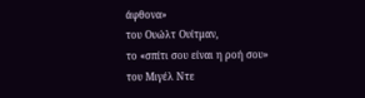άφθονα»
του Ουώλτ Ουίτμαν,
το «σπίτι σου είναι η ροή σου»
του Μιγέλ Ντε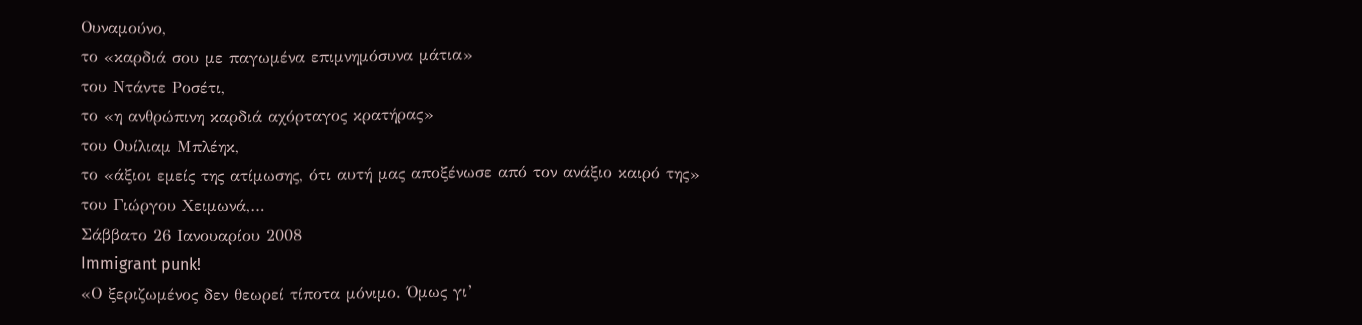Ουναμούνο,
το «καρδιά σου με παγωμένα επιμνημόσυνα μάτια»
του Ντάντε Ροσέτι,
το «η ανθρώπινη καρδιά αχόρταγος κρατήρας»
του Ουίλιαμ Μπλέηκ,
το «άξιοι εμείς της ατίμωσης, ότι αυτή μας αποξένωσε από τον ανάξιο καιρό της»
του Γιώργου Χειμωνά,…
Σάββατο 26 Ιανουαρίου 2008
Immigrant punk!
«Ο ξεριζωμένος δεν θεωρεί τίποτα μόνιμο. Όμως γι’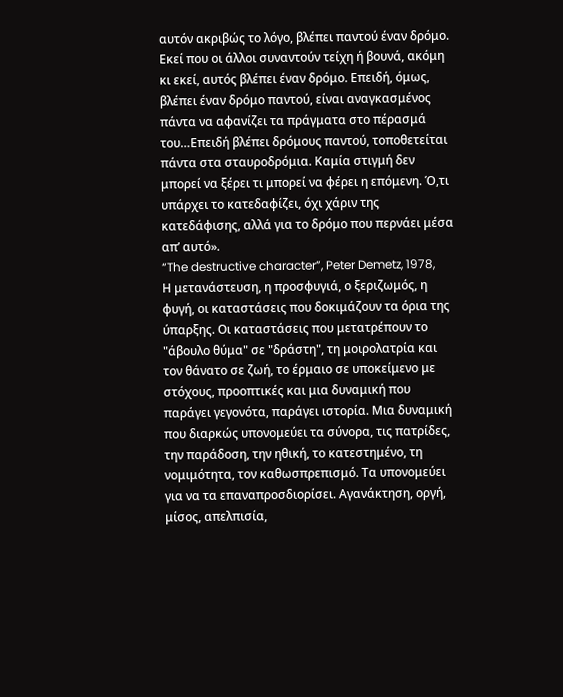αυτόν ακριβώς το λόγο, βλέπει παντού έναν δρόμο. Εκεί που οι άλλοι συναντούν τείχη ή βουνά, ακόμη κι εκεί, αυτός βλέπει έναν δρόμο. Επειδή, όμως, βλέπει έναν δρόμο παντού, είναι αναγκασμένος πάντα να αφανίζει τα πράγματα στο πέρασμά του…Επειδή βλέπει δρόμους παντού, τοποθετείται πάντα στα σταυροδρόμια. Καμία στιγμή δεν μπορεί να ξέρει τι μπορεί να φέρει η επόμενη. Ό,τι υπάρχει το κατεδαφίζει, όχι χάριν της κατεδάφισης, αλλά για το δρόμο που περνάει μέσα απ’ αυτό».
“The destructive character”, Peter Demetz, 1978,
Η μετανάστευση, η προσφυγιά, ο ξεριζωμός, η φυγή, οι καταστάσεις που δοκιμάζουν τα όρια της ύπαρξης. Οι καταστάσεις που μετατρέπουν το "άβουλο θύμα" σε "δράστη", τη μοιρολατρία και τον θάνατο σε ζωή, το έρμαιο σε υποκείμενο με στόχους, προοπτικές και μια δυναμική που παράγει γεγονότα, παράγει ιστορία. Μια δυναμική που διαρκώς υπονομεύει τα σύνορα, τις πατρίδες, την παράδοση, την ηθική, το κατεστημένο, τη νομιμότητα, τον καθωσπρεπισμό. Τα υπονομεύει για να τα επαναπροσδιορίσει. Αγανάκτηση, οργή, μίσος, απελπισία,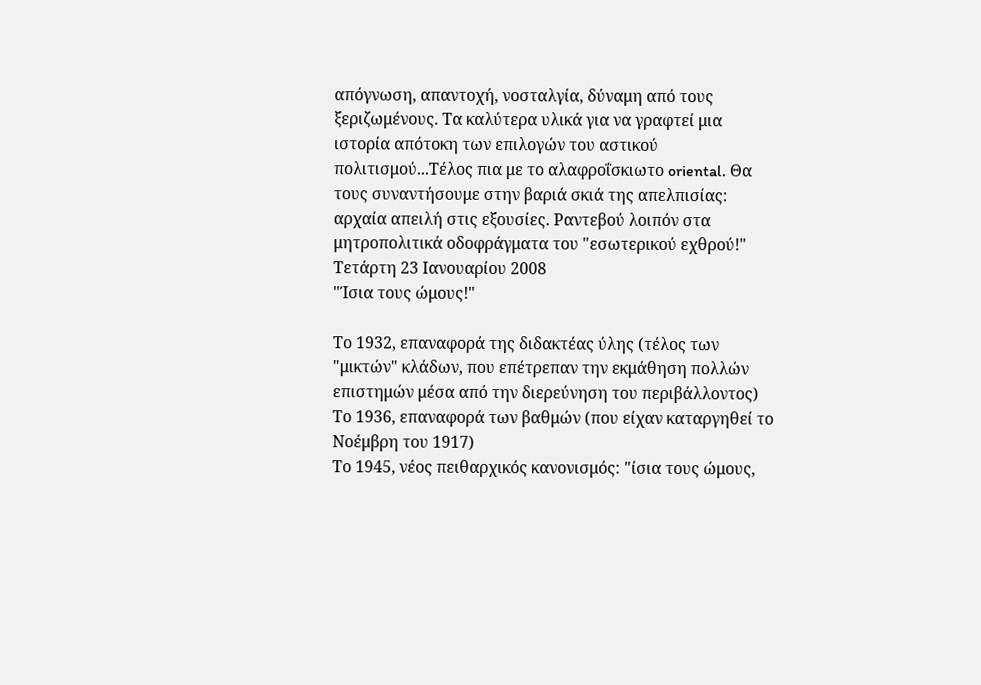απόγνωση, απαντοχή, νοσταλγία, δύναμη από τους ξεριζωμένους. Τα καλύτερα υλικά για να γραφτεί μια ιστορία απότοκη των επιλογών του αστικού πολιτισμού...Τέλος πια με το αλαφροΐσκιωτο oriental. Θα τους συναντήσουμε στην βαριά σκιά της απελπισίας: αρχαία απειλή στις εξουσίες. Ραντεβού λοιπόν στα μητροπολιτικά οδοφράγματα του "εσωτερικού εχθρού!"
Τετάρτη 23 Ιανουαρίου 2008
"Ίσια τους ώμους!"

Το 1932, επαναφορά της διδακτέας ύλης (τέλος των "μικτών" κλάδων, που επέτρεπαν την εκμάθηση πολλών επιστημών μέσα από την διερεύνηση του περιβάλλοντος)
Το 1936, επαναφορά των βαθμών (που είχαν καταργηθεί το Νοέμβρη του 1917)
Το 1945, νέος πειθαρχικός κανονισμός: "ίσια τους ώμους,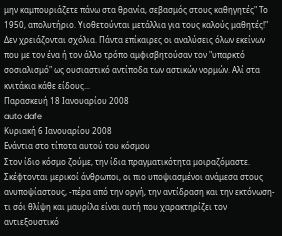μην καμπουριάζετε πάνω στα θρανία, σεβασμός στους καθηγητές" Το 1950, απολυτήριο. Υιοθετούνται μετάλλια για τους καλούς μαθητές!"
Δεν χρειάζονται σχόλια. Πάντα επίκαιρες οι αναλύσεις όλων εκείνων που με τον ένα ή τον άλλο τρόπο αμφισβητούσαν τον "υπαρκτό σοσιαλισμό" ως ουσιαστικό αντίποδα των αστικών νορμών. Αλί στα κνιτάκια κάθε είδους...
Παρασκευή 18 Ιανουαρίου 2008
auto dafe
Κυριακή 6 Ιανουαρίου 2008
Ενάντια στο τίποτα αυτού του κόσμου
Στον ίδιο κόσμο ζούμε, την ίδια πραγματικότητα μοιραζόμαστε. Σκέφτονται μερικοί άνθρωποι, οι πιο υποψιασμένοι ανάμεσα στους ανυποψίαστους, -πέρα από την οργή, την αντίδραση και την εκτόνωση- τι σόι θλίψη και μαυρίλα είναι αυτή που χαρακτηρίζει τον αντιεξουστικό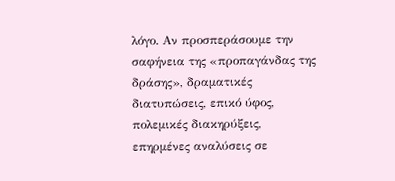λόγο. Αν προσπεράσουμε την σαφήνεια της «προπαγάνδας της δράσης», δραματικές διατυπώσεις, επικό ύφος, πολεμικές διακηρύξεις, επηρμένες αναλύσεις σε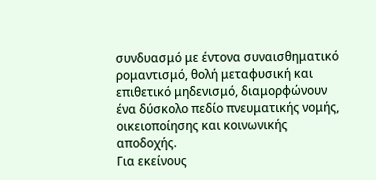συνδυασμό με έντονα συναισθηματικό ρομαντισμό, θολή μεταφυσική και επιθετικό μηδενισμό, διαμορφώνουν ένα δύσκολο πεδίο πνευματικής νομής, οικειοποίησης και κοινωνικής αποδοχής.
Για εκείνους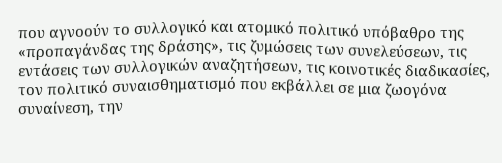που αγνοούν το συλλογικό και ατομικό πολιτικό υπόβαθρο της «προπαγάνδας της δράσης», τις ζυμώσεις των συνελεύσεων, τις εντάσεις των συλλογικών αναζητήσεων, τις κοινοτικές διαδικασίες, τον πολιτικό συναισθηματισμό που εκβάλλει σε μια ζωογόνα συναίνεση, την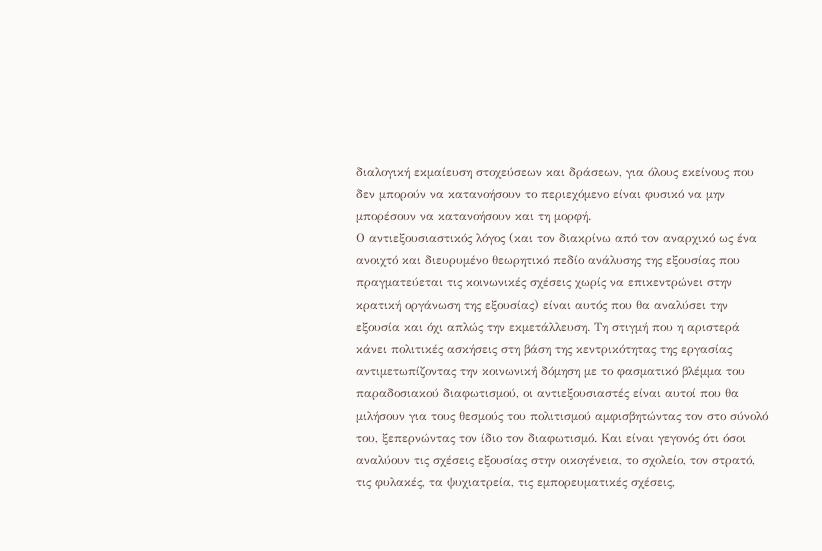διαλογική εκμαίευση στοχεύσεων και δράσεων, για όλους εκείνους που δεν μπορούν να κατανοήσουν το περιεχόμενο είναι φυσικό να μην μπορέσουν να κατανοήσουν και τη μορφή.
Ο αντιεξουσιαστικός λόγος (και τον διακρίνω από τον αναρχικό ως ένα ανοιχτό και διευρυμένο θεωρητικό πεδίο ανάλυσης της εξουσίας που πραγματεύεται τις κοινωνικές σχέσεις χωρίς να επικεντρώνει στην κρατική οργάνωση της εξουσίας) είναι αυτός που θα αναλύσει την εξουσία και όχι απλώς την εκμετάλλευση. Τη στιγμή που η αριστερά κάνει πολιτικές ασκήσεις στη βάση της κεντρικότητας της εργασίας αντιμετωπίζοντας την κοινωνική δόμηση με το φασματικό βλέμμα του παραδοσιακού διαφωτισμού, οι αντιεξουσιαστές είναι αυτοί που θα μιλήσουν για τους θεσμούς του πολιτισμού αμφισβητώντας τον στο σύνολό του, ξεπερνώντας τον ίδιο τον διαφωτισμό. Και είναι γεγονός ότι όσοι αναλύουν τις σχέσεις εξουσίας στην οικογένεια, το σχολείο, τον στρατό, τις φυλακές, τα ψυχιατρεία, τις εμπορευματικές σχέσεις,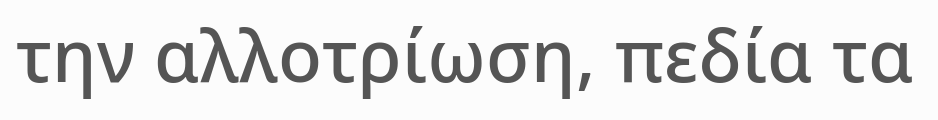την αλλοτρίωση, πεδία τα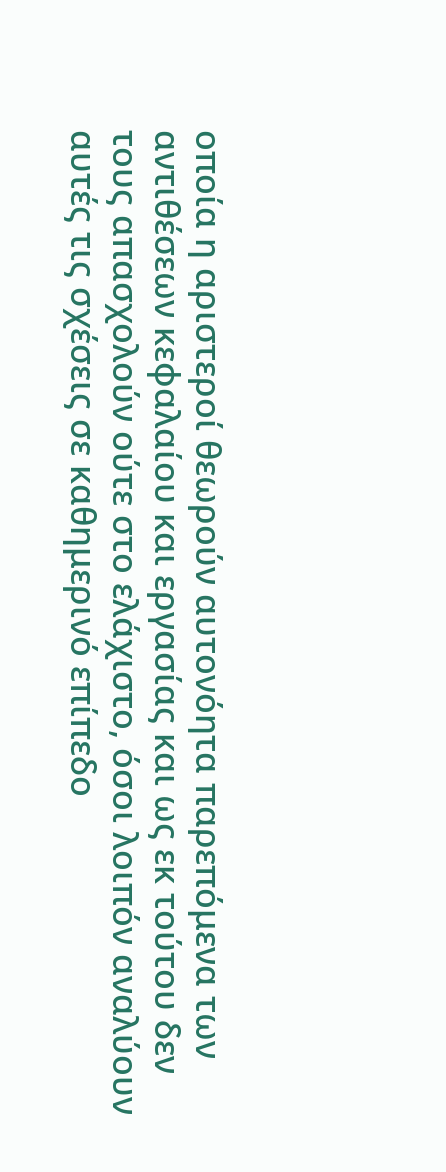οποία η αριστεροί θεωρούν αυτονόητα παρεπόμενα των αντιθέσεων κεφαλαίου και εργασίας και ως εκ τούτου δεν τους απασχολούν ούτε στο ελάχιστο, όσοι λοιπόν αναλύουν αυτές τις σχέσεις σε καθημερινό επίπεδο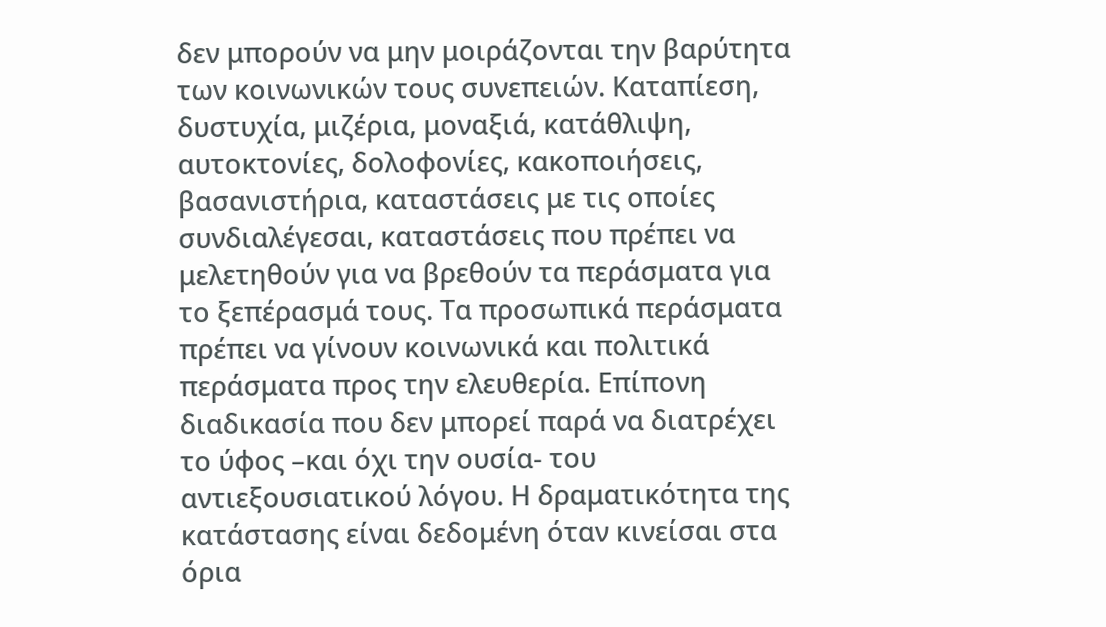δεν μπορούν να μην μοιράζονται την βαρύτητα των κοινωνικών τους συνεπειών. Καταπίεση, δυστυχία, μιζέρια, μοναξιά, κατάθλιψη, αυτοκτονίες, δολοφονίες, κακοποιήσεις, βασανιστήρια, καταστάσεις με τις οποίες συνδιαλέγεσαι, καταστάσεις που πρέπει να μελετηθούν για να βρεθούν τα περάσματα για το ξεπέρασμά τους. Τα προσωπικά περάσματα πρέπει να γίνουν κοινωνικά και πολιτικά περάσματα προς την ελευθερία. Επίπονη διαδικασία που δεν μπορεί παρά να διατρέχει το ύφος –και όχι την ουσία- του αντιεξουσιατικού λόγου. Η δραματικότητα της κατάστασης είναι δεδομένη όταν κινείσαι στα όρια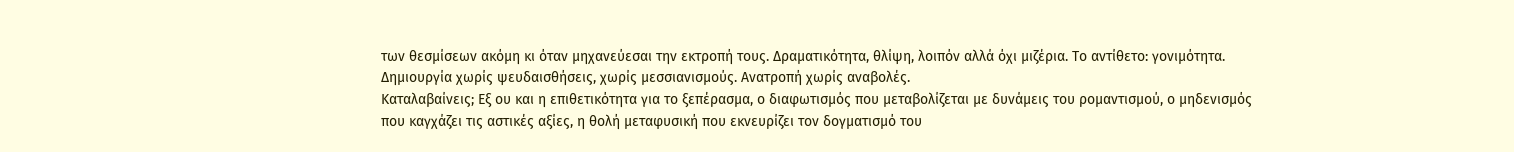των θεσμίσεων ακόμη κι όταν μηχανεύεσαι την εκτροπή τους. Δραματικότητα, θλίψη, λοιπόν αλλά όχι μιζέρια. Το αντίθετο: γονιμότητα.
Δημιουργία χωρίς ψευδαισθήσεις, χωρίς μεσσιανισμούς. Ανατροπή χωρίς αναβολές.
Καταλαβαίνεις; Εξ ου και η επιθετικότητα για το ξεπέρασμα, ο διαφωτισμός που μεταβολίζεται με δυνάμεις του ρομαντισμού, ο μηδενισμός που καγχάζει τις αστικές αξίες, η θολή μεταφυσική που εκνευρίζει τον δογματισμό του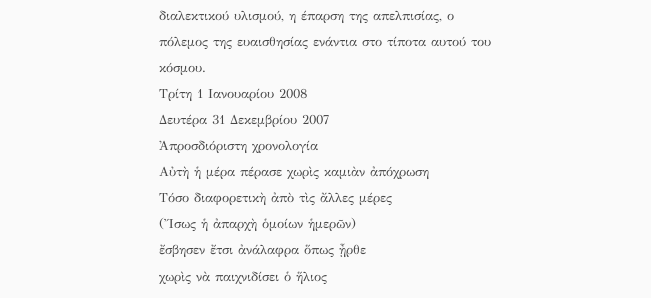διαλεκτικού υλισμού, η έπαρση της απελπισίας, ο πόλεμος της ευαισθησίας ενάντια στο τίποτα αυτού του κόσμου.
Τρίτη 1 Ιανουαρίου 2008
Δευτέρα 31 Δεκεμβρίου 2007
Ἀπροσδιόριστη χρονολογία
Αὐτὴ ἡ μέρα πέρασε χωρὶς καμιὰν ἀπόχρωση
Τόσο διαφορετικὴ ἀπὸ τὶς ἄλλες μέρες
(Ἴσως ἡ ἀπαρχὴ ὁμοίων ἡμερῶν)
ἔσβησεν ἔτσι ἀνάλαφρα ὅπως ᾖρθε
χωρὶς νὰ παιχνιδίσει ὁ ἥλιος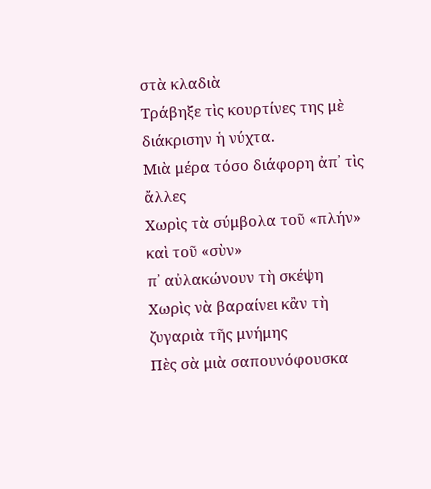στὰ κλαδιὰ
Τράβηξε τὶς κουρτίνες της μὲ διάκρισην ἡ νύχτα.
Μιὰ μέρα τόσο διάφορη ἀπ᾿ τὶς ἄλλες
Χωρὶς τὰ σύμβολα τοῦ «πλήν» καὶ τοῦ «σὺν»
π᾿ αὐλακώνουν τὴ σκέψη
Χωρὶς νὰ βαραίνει κἂν τὴ ζυγαριὰ τῆς μνήμης
Πὲς σὰ μιὰ σαπουνόφουσκα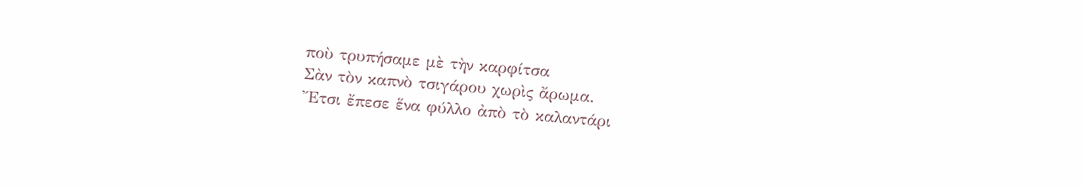ποὺ τρυπήσαμε μὲ τὴν καρφίτσα
Σὰν τὸν καπνὸ τσιγάρου χωρὶς ἄρωμα.
Ἔτσι ἔπεσε ἕνα φύλλο ἀπὸ τὸ καλαντάρι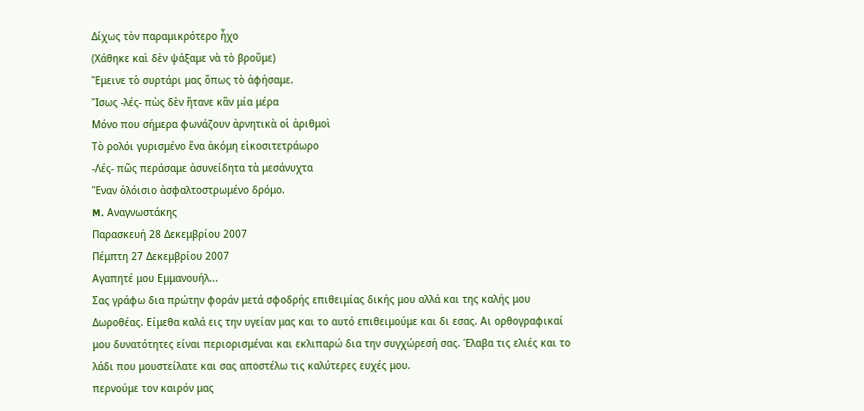Δίχως τὸν παραμικρότερο ἦχο
(Χάθηκε καὶ δὲν ψάξαμε νὰ τὸ βροῦμε)
Ἔμεινε τὸ συρτάρι μας ὅπως τὸ ἀφήσαμε.
Ἴσως -λές- πὼς δὲν ἤτανε κἂν μία μέρα
Μόνο που σήμερα φωνάζουν ἀρνητικὰ οἱ ἀριθμοὶ
Τὸ ρολόι γυρισμένο ἕνα ἀκόμη εἰκοσιτετράωρο
-Λές- πῶς περάσαμε ἀσυνείδητα τὰ μεσάνυχτα
Ἕναν ὁλόισιο ἀσφαλτοστρωμένο δρόμο.
M. Αναγνωστάκης
Παρασκευή 28 Δεκεμβρίου 2007
Πέμπτη 27 Δεκεμβρίου 2007
Αγαπητέ μου Εμμανουήλ...
Σας γράφω δια πρώτην φοράν μετά σφοδρής επιθειμίας δικής μου αλλά και της καλής μου Δωροθέας. Είμεθα καλά εις την υγείαν μας και το αυτό επιθειμούμε και δι εσας. Αι ορθογραφικαί μου δυνατότητες είναι περιορισμέναι και εκλιπαρώ δια την συγχώρεσή σας. Έλαβα τις ελιές και το λάδι που μουστείλατε και σας αποστέλω τις καλύτερες ευχές μου.
περνούμε τον καιρόν μας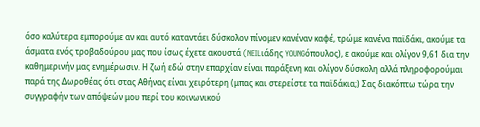όσο καλύτερα εμπορούμε αν και αυτό καταντάει δύσκολον πίνομεν κανέναν καφέ, τρώμε κανένα παϊδάκι, ακούμε τα άσματα ενός τροβαδούρου μας που ίσως έχετε ακουστά (NEILιάδης YOUNGόπουλος), ε ακούμε και ολίγον 9,61 δια την καθημερινήν μας ενημέρωσιν. Η ζωή εδώ στην επαρχίαν είναι παράξενη και ολίγον δύσκολη αλλά πληροφορούμαι παρά της Δωροθέας ότι στας Αθήνας είναι χειρότερη (μπας και στερείστε τα παϊδάκια;) Σας διακόπτω τώρα την συγγραφήν των απόψεών μου περί του κοινωνικού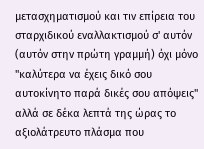μετασχηματισμού και τιν επίρεια του σταρχιδικού εναλλακτισμού σ' αυτόν (αυτόν στην πρώτη γραμμή) όχι μόνο "καλύτερα να έχεις δικό σου αυτοκίνητο παρά δικές σου απόψεις" αλλά σε δέκα λεπτά της ώρας το αξιολάτρευτο πλάσμα που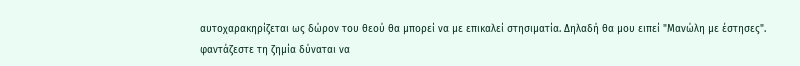αυτοχαρακηρίζεται ως δώρον του θεού θα μπορεί να με επικαλεί στησιματία. Δηλαδή θα μου ειπεί "Μανώλη με έστησες".
φαντάζεστε τη ζημία δύναται να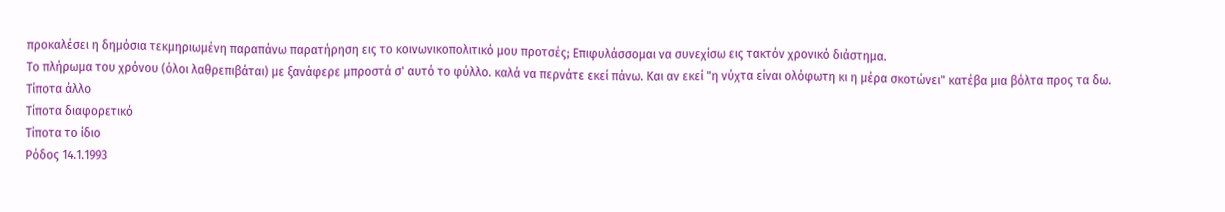προκαλέσει η δημόσια τεκμηριωμένη παραπάνω παρατήρηση εις το κοινωνικοπολιτικό μου προτσές; Επιφυλάσσομαι να συνεχίσω εις τακτόν χρονικό διάστημα.
Το πλήρωμα του χρόνου (όλοι λαθρεπιβάται) με ξανάφερε μπροστά σ' αυτό το φύλλο. καλά να περνάτε εκεί πάνω. Και αν εκεί "η νύχτα είναι ολόφωτη κι η μέρα σκοτώνει" κατέβα μια βόλτα προς τα δω.
Τίποτα άλλο
Τίποτα διαφορετικό
Τίποτα το ίδιο
Ρόδος 14.1.1993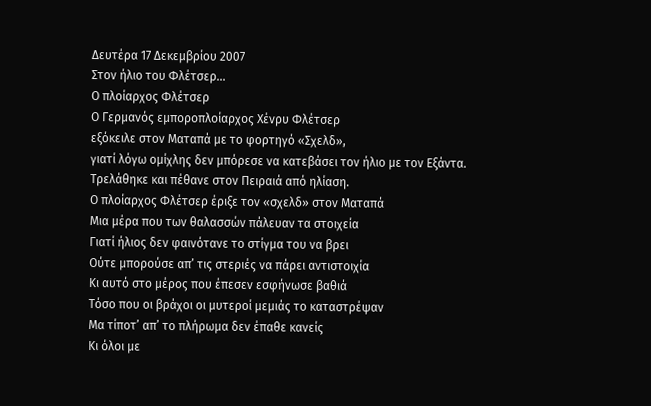Δευτέρα 17 Δεκεμβρίου 2007
Στον ήλιο του Φλέτσερ...
Ο πλοίαρχος Φλέτσερ
Ο Γερμανός εμποροπλοίαρχος Χένρυ Φλέτσερ
εξόκειλε στον Ματαπά με το φορτηγό «Σχελδ»,
γιατί λόγω ομίχλης δεν μπόρεσε να κατεβάσει τον ήλιο με τον Εξάντα.
Τρελάθηκε και πέθανε στον Πειραιά από ηλίαση.
Ο πλοίαρχος Φλέτσερ έριξε τον «σχελδ» στον Ματαπά
Μια μέρα που των θαλασσών πάλευαν τα στοιχεία
Γιατί ήλιος δεν φαινότανε το στίγμα του να βρει
Ούτε μπορούσε απ’ τις στεριές να πάρει αντιστοιχία
Κι αυτό στο μέρος που έπεσεν εσφήνωσε βαθιά
Τόσο που οι βράχοι οι μυτεροί μεμιάς το καταστρέψαν
Μα τίποτ’ απ’ το πλήρωμα δεν έπαθε κανείς
Κι όλοι με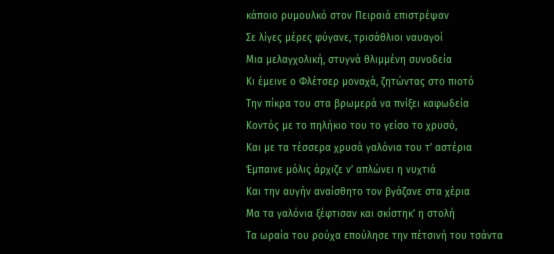κάποιο ρυμουλκό στον Πειραιά επιστρέψαν
Σε λίγες μέρες φύγανε, τρισάθλιοι ναυαγοί
Μια μελαγχολική, στυγνά θλιμμένη συνοδεία
Κι έμεινε ο Φλέτσερ μοναχά, ζητώντας στο πιοτό
Την πίκρα του στα βρωμερά να πνίξει καφωδεία
Κοντός με το πηλήκιο του το γείσο το χρυσό,
Και με τα τέσσερα χρυσά γαλόνια του τ’ αστέρια
Έμπαινε μόλις άρχιζε ν’ απλώνει η νυχτιά
Και την αυγήν αναίσθητο τον βγάζανε στα χέρια
Μα τα γαλόνια ξέφτισαν και σκίστηκ’ η στολή
Τα ωραία του ρούχα επούλησε την πέτσινή του τσάντα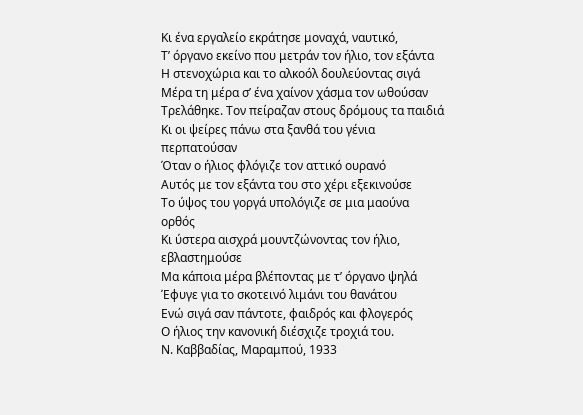Κι ένα εργαλείο εκράτησε μοναχά, ναυτικό,
Τ’ όργανο εκείνο που μετράν τον ήλιο, τον εξάντα
Η στενοχώρια και το αλκοόλ δουλεύοντας σιγά
Μέρα τη μέρα σ’ ένα χαίνον χάσμα τον ωθούσαν
Τρελάθηκε. Τον πείραζαν στους δρόμους τα παιδιά
Κι οι ψείρες πάνω στα ξανθά του γένια περπατούσαν
Όταν ο ήλιος φλόγιζε τον αττικό ουρανό
Αυτός με τον εξάντα του στο χέρι εξεκινούσε
Το ύψος του γοργά υπολόγιζε σε μια μαούνα ορθός
Κι ύστερα αισχρά μουντζώνοντας τον ήλιο, εβλαστημούσε
Μα κάποια μέρα βλέποντας με τ’ όργανο ψηλά
Έφυγε για το σκοτεινό λιμάνι του θανάτου
Ενώ σιγά σαν πάντοτε, φαιδρός και φλογερός
Ο ήλιος την κανονική διέσχιζε τροχιά του.
Ν. Καββαδίας, Μαραμπού, 1933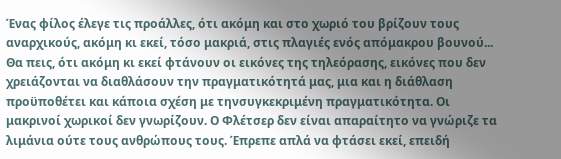Ένας φίλος έλεγε τις προάλλες, ότι ακόμη και στο χωριό του βρίζουν τους αναρχικούς, ακόμη κι εκεί, τόσο μακριά, στις πλαγιές ενός απόμακρου βουνού... Θα πεις, ότι ακόμη κι εκεί φτάνουν οι εικόνες της τηλεόρασης, εικόνες που δεν χρειάζονται να διαθλάσουν την πραγματικότητά μας, μια και η διάθλαση προϋποθέτει και κάποια σχέση με τηνσυγκεκριμένη πραγματικότητα. Οι μακρινοί χωρικοί δεν γνωρίζουν. Ο Φλέτσερ δεν είναι απαραίτητο να γνώριζε τα λιμάνια ούτε τους ανθρώπους τους. Έπρεπε απλά να φτάσει εκεί, επειδή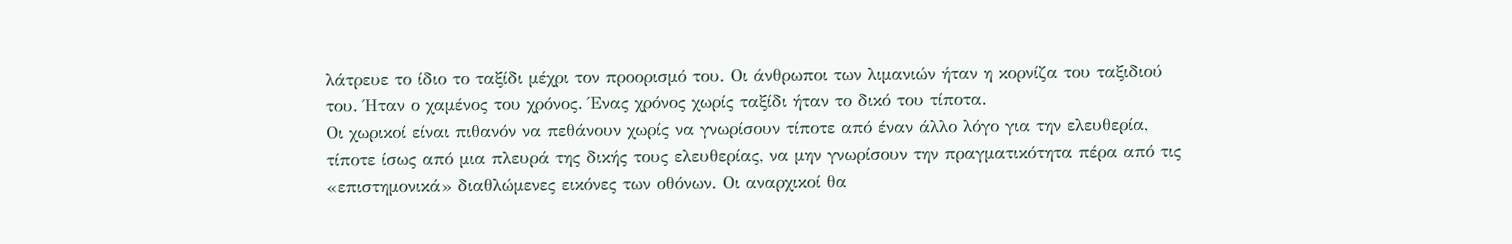λάτρευε το ίδιο το ταξίδι μέχρι τον προορισμό του. Οι άνθρωποι των λιμανιών ήταν η κορνίζα του ταξιδιού του. Ήταν ο χαμένος του χρόνος. Ένας χρόνος χωρίς ταξίδι ήταν το δικό του τίποτα.
Οι χωρικοί είναι πιθανόν να πεθάνουν χωρίς να γνωρίσουν τίποτε από έναν άλλο λόγο για την ελευθερία, τίποτε ίσως από μια πλευρά της δικής τους ελευθερίας, να μην γνωρίσουν την πραγματικότητα πέρα από τις «επιστημονικά» διαθλώμενες εικόνες των οθόνων. Οι αναρχικοί θα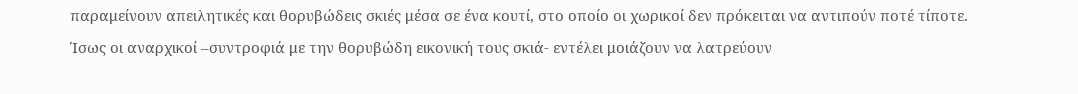παραμείνουν απειλητικές και θορυβώδεις σκιές μέσα σε ένα κουτί, στο οποίο οι χωρικοί δεν πρόκειται να αντιπούν ποτέ τίποτε.
Ίσως οι αναρχικοί –συντροφιά με την θορυβώδη εικονική τους σκιά- εντέλει μοιάζουν να λατρεύουν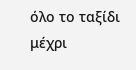όλο το ταξίδι μέχρι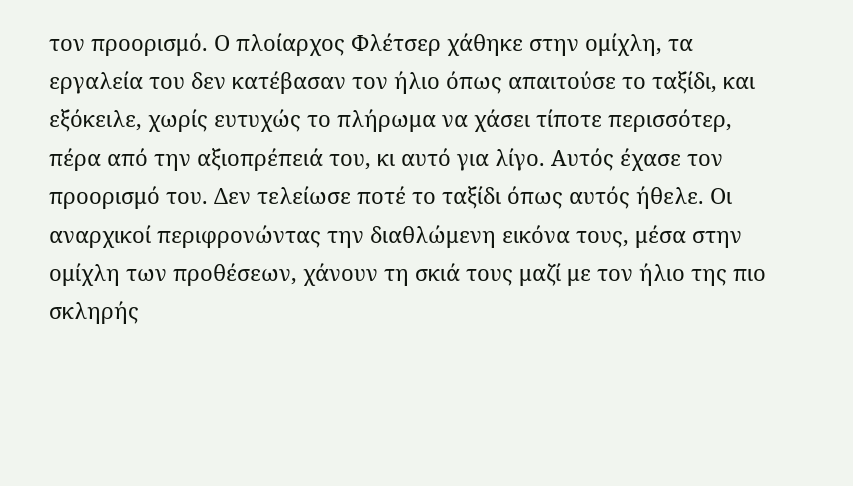τον προορισμό. Ο πλοίαρχος Φλέτσερ χάθηκε στην ομίχλη, τα εργαλεία του δεν κατέβασαν τον ήλιο όπως απαιτούσε το ταξίδι, και εξόκειλε, χωρίς ευτυχώς το πλήρωμα να χάσει τίποτε περισσότερ, πέρα από την αξιοπρέπειά του, κι αυτό για λίγο. Αυτός έχασε τον προορισμό του. Δεν τελείωσε ποτέ το ταξίδι όπως αυτός ήθελε. Οι αναρχικοί περιφρονώντας την διαθλώμενη εικόνα τους, μέσα στην ομίχλη των προθέσεων, χάνουν τη σκιά τους μαζί με τον ήλιο της πιο σκληρής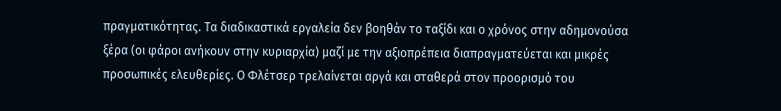πραγματικότητας. Τα διαδικαστικά εργαλεία δεν βοηθάν το ταξίδι και ο χρόνος στην αδημονούσα ξέρα (οι φάροι ανήκουν στην κυριαρχία) μαζί με την αξιοπρέπεια διαπραγματεύεται και μικρές προσωπικές ελευθερίες. Ο Φλέτσερ τρελαίνεται αργά και σταθερά στον προορισμό του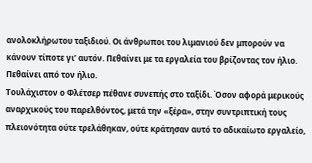ανολοκλήρωτου ταξιδιού. Οι άνθρωποι του λιμανιού δεν μπορούν να κάνουν τίποτε γι’ αυτόν. Πεθαίνει με τα εργαλεία του βρίζοντας τον ήλιο. Πεθαίνει από τον ήλιο.
Τουλάχιστον ο Φλέτσερ πέθανε συνεπής στο ταξίδι. Όσον αφορά μερικούς αναρχικούς του παρελθόντος, μετά την «ξέρα», στην συντριπτική τους πλειονότητα ούτε τρελάθηκαν, ούτε κράτησαν αυτό το αδικαίωτο εργαλείο,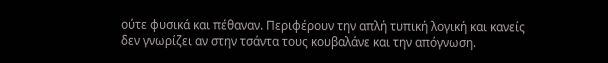ούτε φυσικά και πέθαναν. Περιφέρουν την απλή τυπική λογική και κανείς δεν γνωρίζει αν στην τσάντα τους κουβαλάνε και την απόγνωση.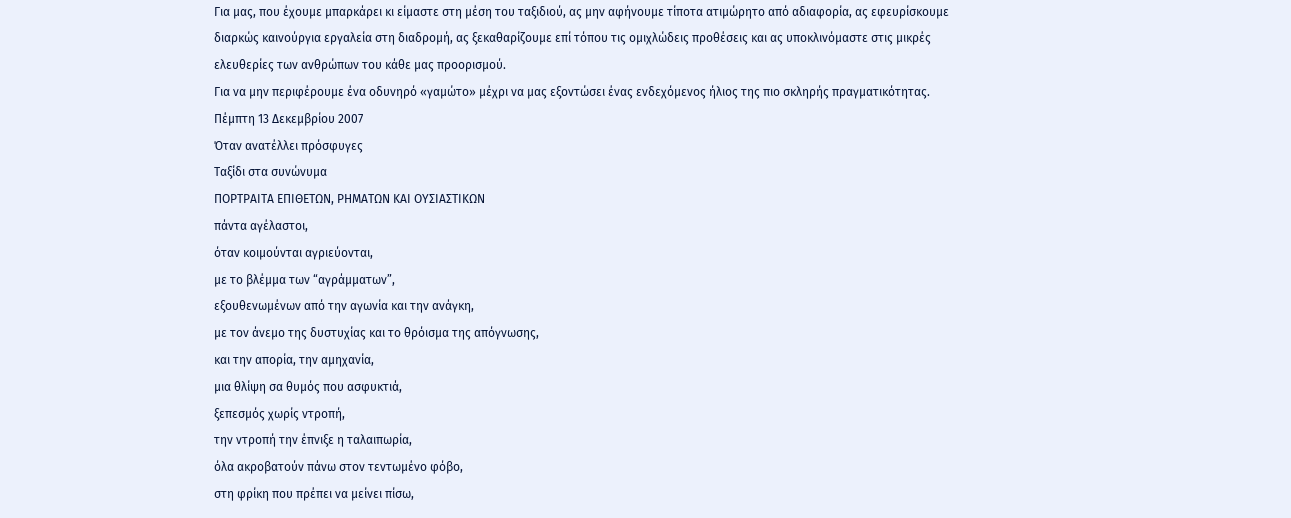Για μας, που έχουμε μπαρκάρει κι είμαστε στη μέση του ταξιδιού, ας μην αφήνουμε τίποτα ατιμώρητο από αδιαφορία, ας εφευρίσκουμε διαρκώς καινούργια εργαλεία στη διαδρομή, ας ξεκαθαρίζουμε επί τόπου τις ομιχλώδεις προθέσεις και ας υποκλινόμαστε στις μικρές ελευθερίες των ανθρώπων του κάθε μας προορισμού.
Για να μην περιφέρουμε ένα οδυνηρό «γαμώτο» μέχρι να μας εξοντώσει ένας ενδεχόμενος ήλιος της πιο σκληρής πραγματικότητας.
Πέμπτη 13 Δεκεμβρίου 2007
Όταν ανατέλλει πρόσφυγες
Ταξίδι στα συνώνυμα
ΠΟΡΤΡΑΙΤΑ ΕΠΙΘΕΤΩΝ, ΡΗΜΑΤΩΝ ΚΑΙ ΟΥΣΙΑΣΤΙΚΩΝ
πάντα αγέλαστοι,
όταν κοιμούνται αγριεύονται,
με το βλέμμα των “αγράμματων”,
εξουθενωμένων από την αγωνία και την ανάγκη,
με τον άνεμο της δυστυχίας και το θρόισμα της απόγνωσης,
και την απορία, την αμηχανία,
μια θλίψη σα θυμός που ασφυκτιά,
ξεπεσμός χωρίς ντροπή,
την ντροπή την έπνιξε η ταλαιπωρία,
όλα ακροβατούν πάνω στον τεντωμένο φόβο,
στη φρίκη που πρέπει να μείνει πίσω,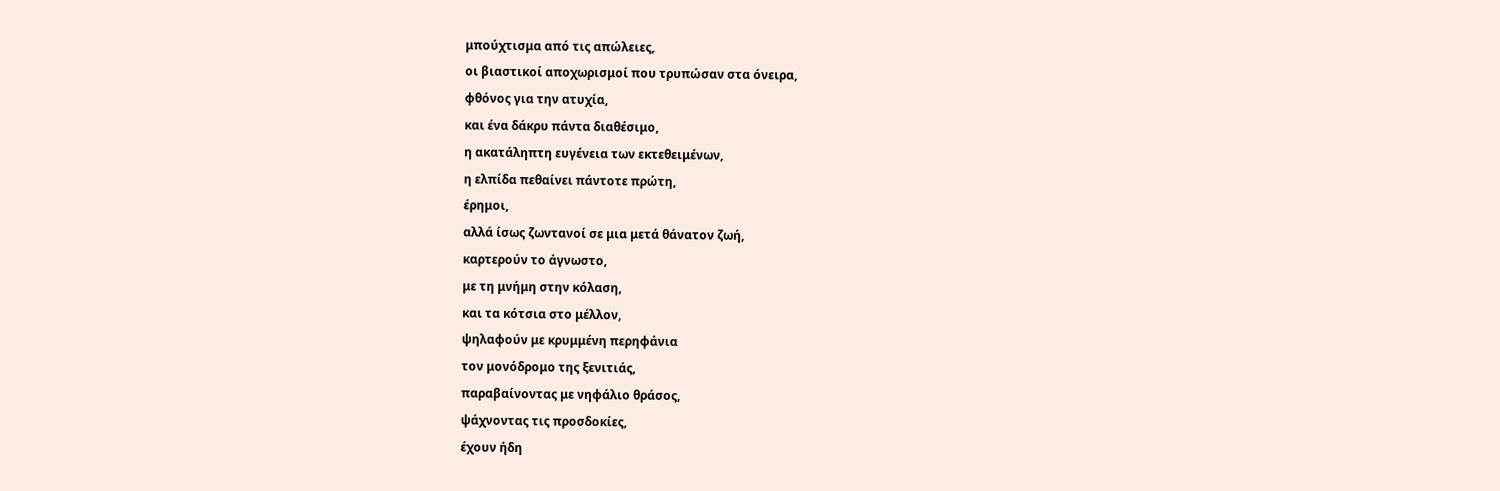μπούχτισμα από τις απώλειες,
οι βιαστικοί αποχωρισμοί που τρυπώσαν στα όνειρα,
φθόνος για την ατυχία,
και ένα δάκρυ πάντα διαθέσιμο,
η ακατάληπτη ευγένεια των εκτεθειμένων,
η ελπίδα πεθαίνει πάντοτε πρώτη,
έρημοι,
αλλά ίσως ζωντανοί σε μια μετά θάνατον ζωή,
καρτερούν το άγνωστο,
με τη μνήμη στην κόλαση,
και τα κότσια στο μέλλον,
ψηλαφούν με κρυμμένη περηφάνια
τον μονόδρομο της ξενιτιάς,
παραβαίνοντας με νηφάλιο θράσος,
ψάχνοντας τις προσδοκίες,
έχουν ήδη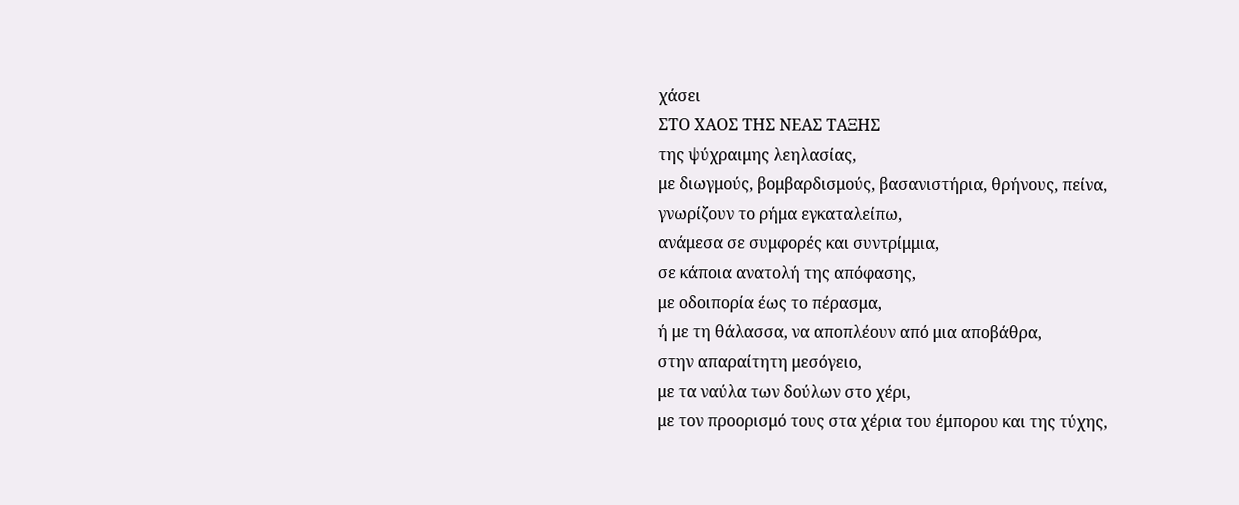χάσει
ΣΤΟ ΧΑΟΣ ΤΗΣ ΝΕΑΣ ΤΑΞΗΣ
της ψύχραιμης λεηλασίας,
με διωγμούς, βομβαρδισμούς, βασανιστήρια, θρήνους, πείνα,
γνωρίζουν το ρήμα εγκαταλείπω,
ανάμεσα σε συμφορές και συντρίμμια,
σε κάποια ανατολή της απόφασης,
με οδοιπορία έως το πέρασμα,
ή με τη θάλασσα, να αποπλέουν από μια αποβάθρα,
στην απαραίτητη μεσόγειο,
με τα ναύλα των δούλων στο χέρι,
με τον προορισμό τους στα χέρια του έμπορου και της τύχης,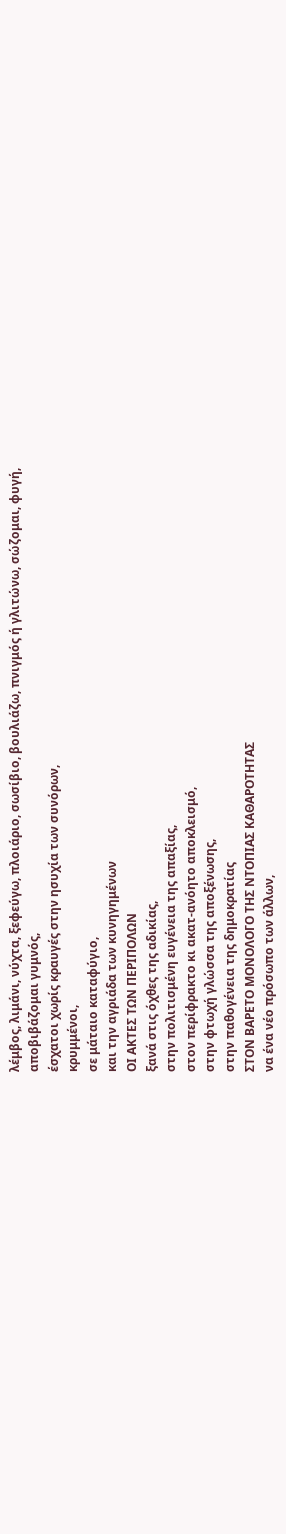λέμβος, λιμάνι, νύχτα, ξεφεύγω, πλοιάριο, σωσίβιο, βουλιάζω, πνιγμός ή γλιτώνω, σώζομαι, φυγή,
αποβιβάζομαι γυμνός,
έσχατοι χωρίς κραυγές στην ησυχία των συνόρων,
κρυμμένοι,
σε μάταιο καταφύγιο,
και την αγριάδα των κυνηγημένων
ΟΙ ΑΚΤΕΣ ΤΩΝ ΠΕΡΙΠΟΛΩΝ
ξανά στις όχθες της αδικίας,
στην πολιτισμένη ευγένεια της απαξίας,
στον περίφρακτο κι ακατ-ανόητο αποκλεισμό,
στην φτωχή γλώσσα της αποξένωσης,
στην παθογένεια της δημοκρατίας
ΣΤΟΝ ΒΑΡΕΤΟ ΜΟΝΟΛΟΓΟ ΤΗΣ ΝΤΟΠΙΑΣ ΚΑΘΑΡΟΤΗΤΑΣ
να ένα νέο πρόσωπο των άλλων,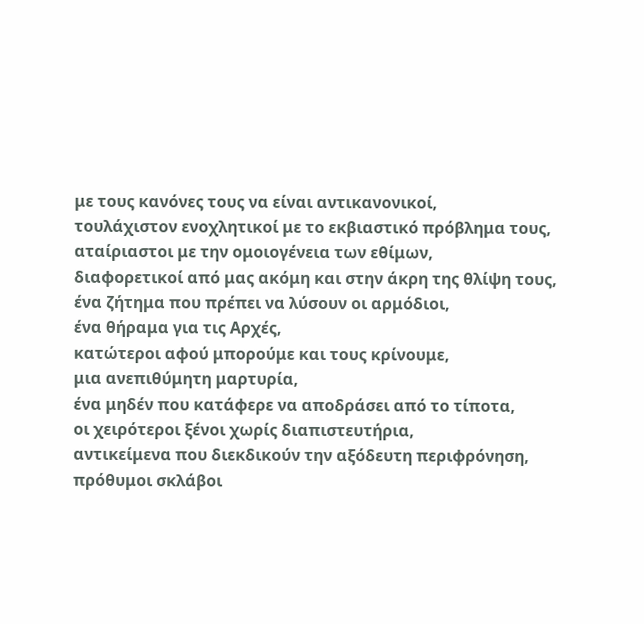με τους κανόνες τους να είναι αντικανονικοί,
τουλάχιστον ενοχλητικοί με το εκβιαστικό πρόβλημα τους,
αταίριαστοι με την ομοιογένεια των εθίμων,
διαφορετικοί από μας ακόμη και στην άκρη της θλίψη τους,
ένα ζήτημα που πρέπει να λύσουν οι αρμόδιοι,
ένα θήραμα για τις Αρχές,
κατώτεροι αφού μπορούμε και τους κρίνουμε,
μια ανεπιθύμητη μαρτυρία,
ένα μηδέν που κατάφερε να αποδράσει από το τίποτα,
οι χειρότεροι ξένοι χωρίς διαπιστευτήρια,
αντικείμενα που διεκδικούν την αξόδευτη περιφρόνηση,
πρόθυμοι σκλάβοι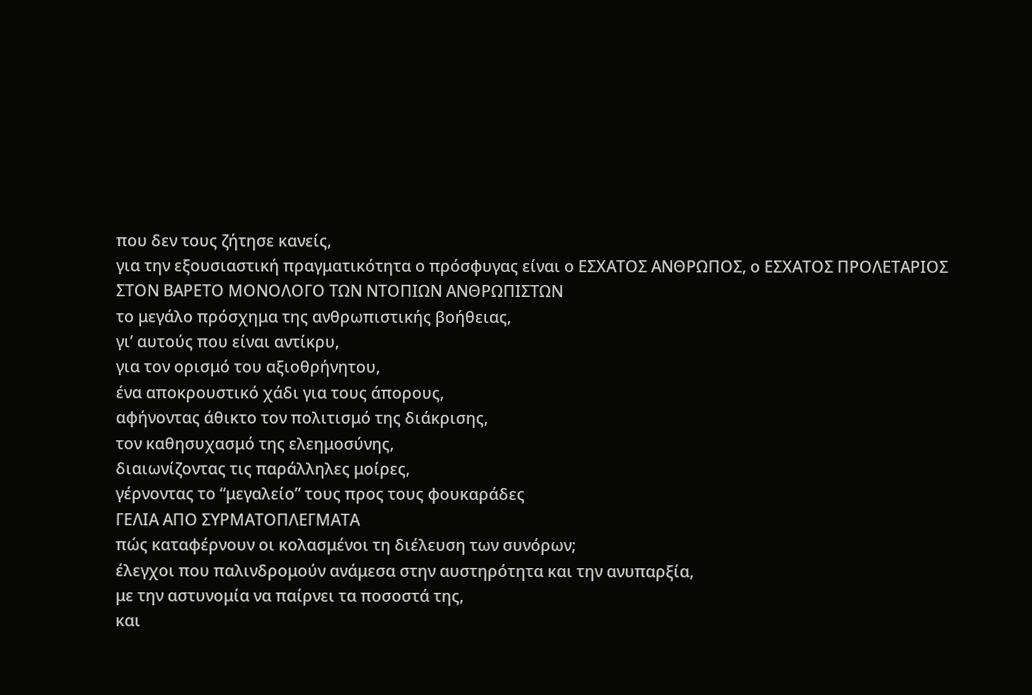που δεν τους ζήτησε κανείς,
για την εξουσιαστική πραγματικότητα ο πρόσφυγας είναι ο ΕΣΧΑΤΟΣ ΑΝΘΡΩΠΟΣ, ο ΕΣΧΑΤΟΣ ΠΡΟΛΕΤΑΡΙΟΣ
ΣΤΟΝ ΒΑΡΕΤΟ ΜΟΝΟΛΟΓΟ ΤΩΝ ΝΤΟΠΙΩΝ ΑΝΘΡΩΠΙΣΤΩΝ
το μεγάλο πρόσχημα της ανθρωπιστικής βοήθειας,
γι’ αυτούς που είναι αντίκρυ,
για τον ορισμό του αξιοθρήνητου,
ένα αποκρουστικό χάδι για τους άπορους,
αφήνοντας άθικτο τον πολιτισμό της διάκρισης,
τον καθησυχασμό της ελεημοσύνης,
διαιωνίζοντας τις παράλληλες μοίρες,
γέρνοντας το “μεγαλείο” τους προς τους φουκαράδες
ΓΕΛΙΑ ΑΠΟ ΣΥΡΜΑΤΟΠΛΕΓΜΑΤΑ
πώς καταφέρνουν οι κολασμένοι τη διέλευση των συνόρων;
έλεγχοι που παλινδρομούν ανάμεσα στην αυστηρότητα και την ανυπαρξία,
με την αστυνομία να παίρνει τα ποσοστά της,
και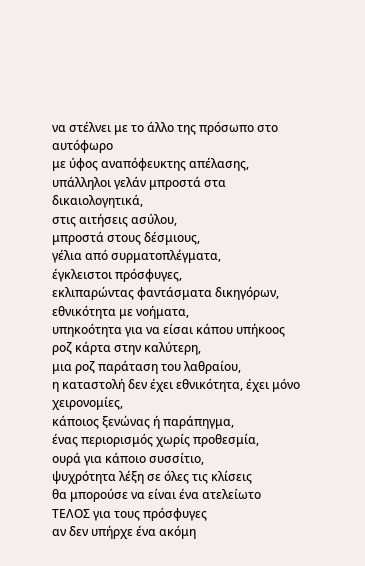να στέλνει με το άλλο της πρόσωπο στο αυτόφωρο
με ύφος αναπόφευκτης απέλασης,
υπάλληλοι γελάν μπροστά στα δικαιολογητικά,
στις αιτήσεις ασύλου,
μπροστά στους δέσμιους,
γέλια από συρματοπλέγματα,
έγκλειστοι πρόσφυγες,
εκλιπαρώντας φαντάσματα δικηγόρων,
εθνικότητα με νοήματα,
υπηκοότητα για να είσαι κάπου υπήκοος
ροζ κάρτα στην καλύτερη,
μια ροζ παράταση του λαθραίου,
η καταστολή δεν έχει εθνικότητα, έχει μόνο χειρονομίες,
κάποιος ξενώνας ή παράπηγμα,
ένας περιορισμός χωρίς προθεσμία,
ουρά για κάποιο συσσίτιο,
ψυχρότητα λέξη σε όλες τις κλίσεις
θα μπορούσε να είναι ένα ατελείωτο
ΤΕΛΟΣ για τους πρόσφυγες
αν δεν υπήρχε ένα ακόμη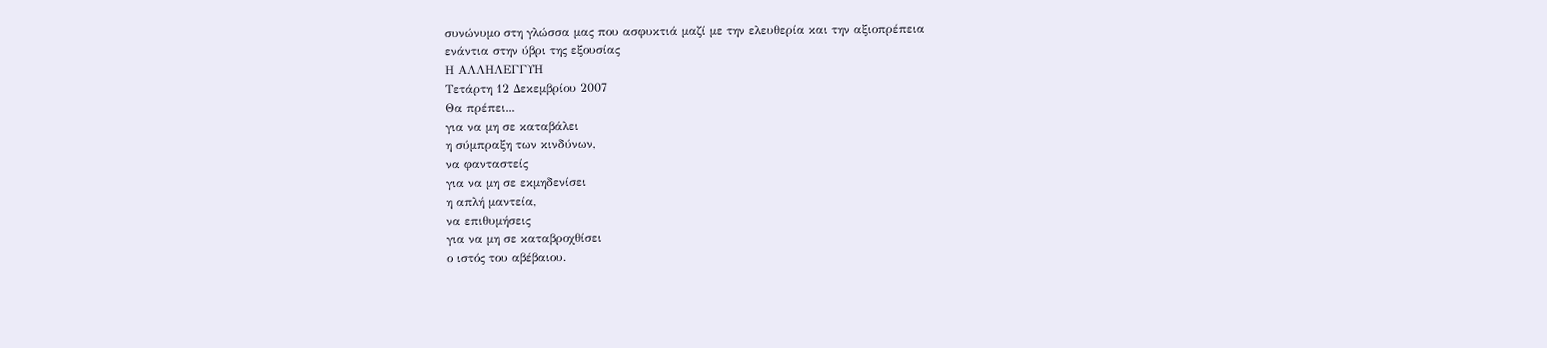συνώνυμο στη γλώσσα μας που ασφυκτιά μαζί με την ελευθερία και την αξιοπρέπεια
ενάντια στην ύβρι της εξουσίας
Η ΑΛΛΗΛΕΓΓΥΗ
Τετάρτη 12 Δεκεμβρίου 2007
Θα πρέπει...
για να μη σε καταβάλει
η σύμπραξη των κινδύνων,
να φανταστείς
για να μη σε εκμηδενίσει
η απλή μαντεία,
να επιθυμήσεις
για να μη σε καταβροχθίσει
ο ιστός του αβέβαιου.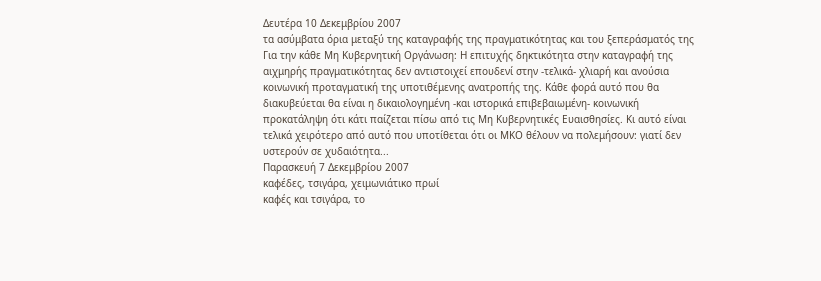Δευτέρα 10 Δεκεμβρίου 2007
τα ασύμβατα όρια μεταξύ της καταγραφής της πραγματικότητας και του ξεπεράσματός της
Για την κάθε Μη Κυβερνητική Οργάνωση: Η επιτυχής δηκτικότητα στην καταγραφή της αιχμηρής πραγματικότητας δεν αντιστοιχεί επουδενί στην -τελικά- χλιαρή και ανούσια κοινωνική προταγματική της υποτιθέμενης ανατροπής της. Κάθε φορά αυτό που θα διακυβεύεται θα είναι η δικαιολογημένη -και ιστορικά επιβεβαιωμένη- κοινωνική προκατάληψη ότι κάτι παίζεται πίσω από τις Μη Κυβερνητικές Ευαισθησίες. Κι αυτό είναι τελικά χειρότερο από αυτό που υποτίθεται ότι οι ΜΚΟ θέλουν να πολεμήσουν: γιατί δεν υστερούν σε χυδαιότητα...
Παρασκευή 7 Δεκεμβρίου 2007
καφέδες, τσιγάρα, χειμωνιάτικο πρωί
καφές και τσιγάρα, το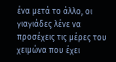ένα μετά το άλλο, οι γιαγιάδες λένε να προσέχεις τις μέρες του χειμώνα που έχει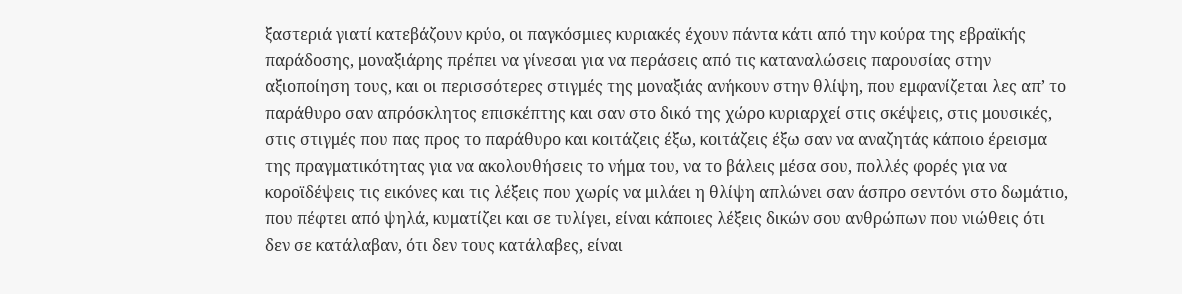ξαστεριά γιατί κατεβάζουν κρύο, οι παγκόσμιες κυριακές έχουν πάντα κάτι από την κούρα της εβραϊκής παράδοσης, μοναξιάρης πρέπει να γίνεσαι για να περάσεις από τις καταναλώσεις παρουσίας στην αξιοποίηση τους, και οι περισσότερες στιγμές της μοναξιάς ανήκουν στην θλίψη, που εμφανίζεται λες απ’ το παράθυρο σαν απρόσκλητος επισκέπτης και σαν στο δικό της χώρο κυριαρχεί στις σκέψεις, στις μουσικές, στις στιγμές που πας προς το παράθυρο και κοιτάζεις έξω, κοιτάζεις έξω σαν να αναζητάς κάποιο έρεισμα της πραγματικότητας για να ακολουθήσεις το νήμα του, να το βάλεις μέσα σου, πολλές φορές για να κοροϊδέψεις τις εικόνες και τις λέξεις που χωρίς να μιλάει η θλίψη απλώνει σαν άσπρο σεντόνι στο δωμάτιο, που πέφτει από ψηλά, κυματίζει και σε τυλίγει, είναι κάποιες λέξεις δικών σου ανθρώπων που νιώθεις ότι δεν σε κατάλαβαν, ότι δεν τους κατάλαβες, είναι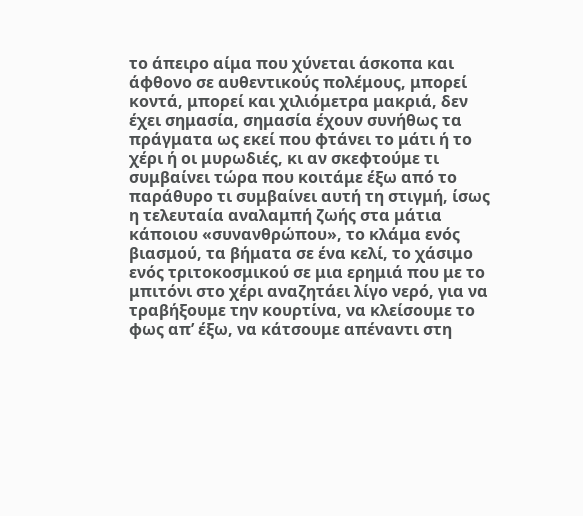το άπειρο αίμα που χύνεται άσκοπα και άφθονο σε αυθεντικούς πολέμους, μπορεί κοντά, μπορεί και χιλιόμετρα μακριά, δεν έχει σημασία, σημασία έχουν συνήθως τα πράγματα ως εκεί που φτάνει το μάτι ή το χέρι ή οι μυρωδιές, κι αν σκεφτούμε τι συμβαίνει τώρα που κοιτάμε έξω από το παράθυρο τι συμβαίνει αυτή τη στιγμή, ίσως η τελευταία αναλαμπή ζωής στα μάτια κάποιου «συνανθρώπου», το κλάμα ενός βιασμού, τα βήματα σε ένα κελί, το χάσιμο ενός τριτοκοσμικού σε μια ερημιά που με το μπιτόνι στο χέρι αναζητάει λίγο νερό, για να τραβήξουμε την κουρτίνα, να κλείσουμε το φως απ’ έξω, να κάτσουμε απέναντι στη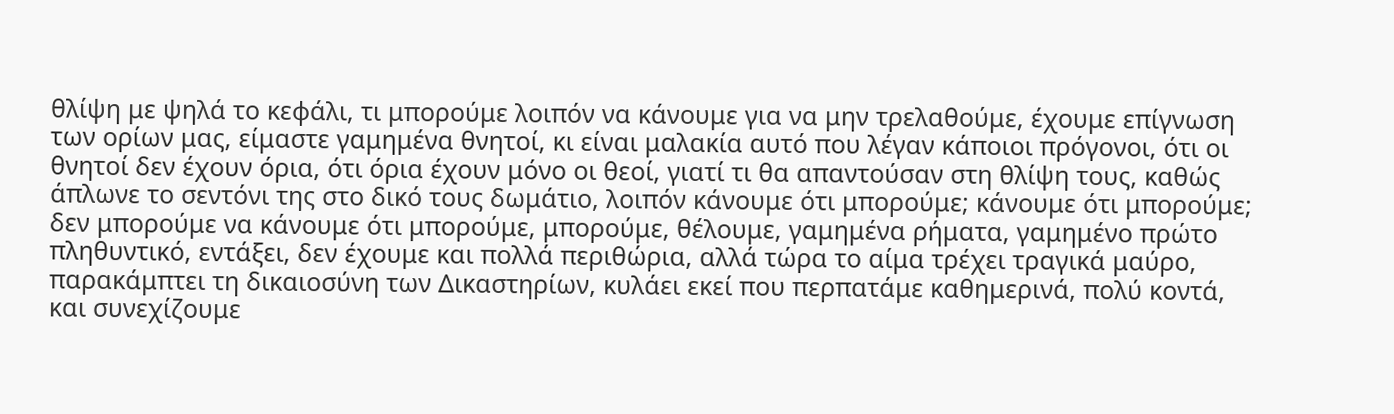θλίψη με ψηλά το κεφάλι, τι μπορούμε λοιπόν να κάνουμε για να μην τρελαθούμε, έχουμε επίγνωση των ορίων μας, είμαστε γαμημένα θνητοί, κι είναι μαλακία αυτό που λέγαν κάποιοι πρόγονοι, ότι οι θνητοί δεν έχουν όρια, ότι όρια έχουν μόνο οι θεοί, γιατί τι θα απαντούσαν στη θλίψη τους, καθώς άπλωνε το σεντόνι της στο δικό τους δωμάτιο, λοιπόν κάνουμε ότι μπορούμε; κάνουμε ότι μπορούμε; δεν μπορούμε να κάνουμε ότι μπορούμε, μπορούμε, θέλουμε, γαμημένα ρήματα, γαμημένο πρώτο πληθυντικό, εντάξει, δεν έχουμε και πολλά περιθώρια, αλλά τώρα το αίμα τρέχει τραγικά μαύρο, παρακάμπτει τη δικαιοσύνη των Δικαστηρίων, κυλάει εκεί που περπατάμε καθημερινά, πολύ κοντά, και συνεχίζουμε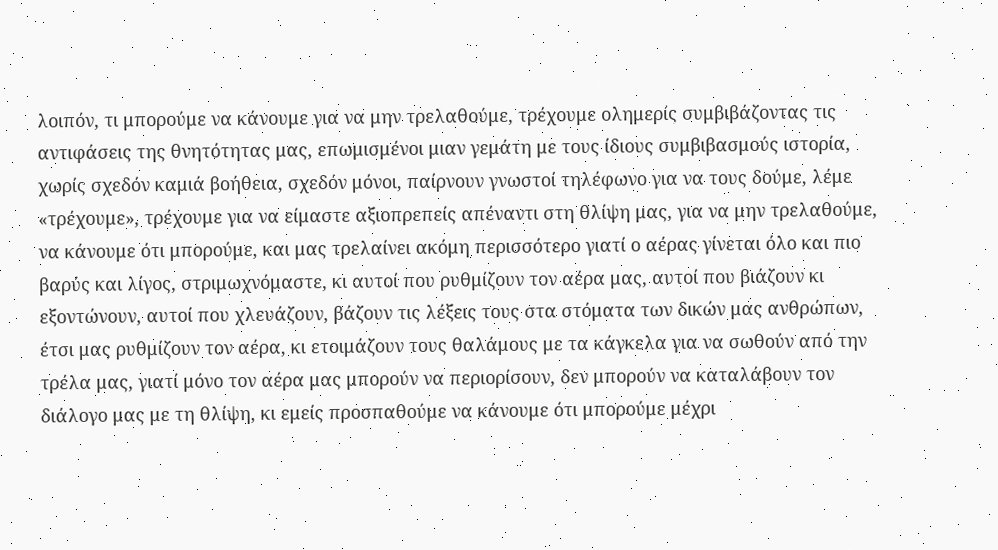λοιπόν, τι μπορούμε να κάνουμε για να μην τρελαθούμε, τρέχουμε ολημερίς συμβιβάζοντας τις αντιφάσεις της θνητότητας μας, επωμισμένοι μιαν γεμάτη με τους ίδιους συμβιβασμούς ιστορία, χωρίς σχεδόν καμιά βοήθεια, σχεδόν μόνοι, παίρνουν γνωστοί τηλέφωνο για να τους δούμε, λέμε «τρέχουμε», τρέχουμε για να είμαστε αξιοπρεπείς απέναντι στη θλίψη μας, για να μην τρελαθούμε, να κάνουμε ότι μπορούμε, και μας τρελαίνει ακόμη περισσότερο γιατί ο αέρας γίνεται όλο και πιο βαρύς και λίγος, στριμωχνόμαστε, κι αυτοί που ρυθμίζουν τον αέρα μας, αυτοί που βιάζουν κι εξοντώνουν, αυτοί που χλευάζουν, βάζουν τις λέξεις τους στα στόματα των δικών μας ανθρώπων, έτσι μας ρυθμίζουν τον αέρα, κι ετοιμάζουν τους θαλάμους με τα κάγκελα για να σωθούν από την τρέλα μας, γιατί μόνο τον αέρα μας μπορούν να περιορίσουν, δεν μπορούν να καταλάβουν τον διάλογο μας με τη θλίψη, κι εμείς προσπαθούμε να κάνουμε ότι μπορούμε μέχρι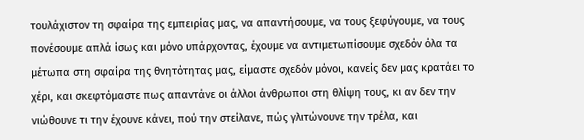τουλάχιστον τη σφαίρα της εμπειρίας μας, να απαντήσουμε, να τους ξεφύγουμε, να τους πονέσουμε απλά ίσως και μόνο υπάρχοντας, έχουμε να αντιμετωπίσουμε σχεδόν όλα τα μέτωπα στη σφαίρα της θνητότητας μας, είμαστε σχεδόν μόνοι, κανείς δεν μας κρατάει το χέρι, και σκεφτόμαστε πως απαντάνε οι άλλοι άνθρωποι στη θλίψη τους, κι αν δεν την νιώθουνε τι την έχουνε κάνει, πού την στείλανε, πώς γλιτώνουνε την τρέλα, και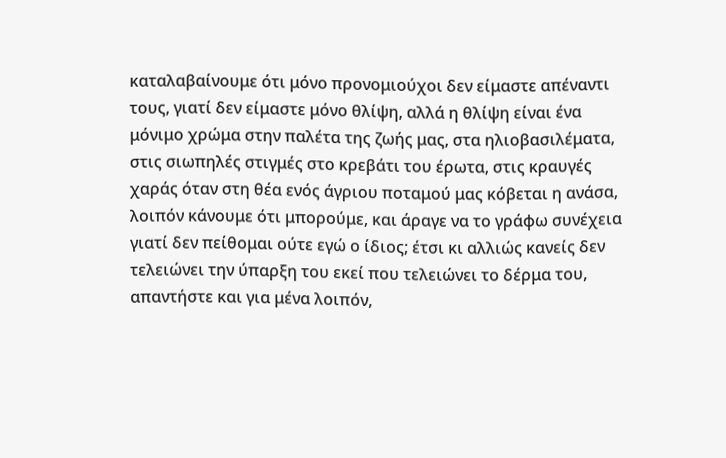καταλαβαίνουμε ότι μόνο προνομιούχοι δεν είμαστε απέναντι τους, γιατί δεν είμαστε μόνο θλίψη, αλλά η θλίψη είναι ένα μόνιμο χρώμα στην παλέτα της ζωής μας, στα ηλιοβασιλέματα, στις σιωπηλές στιγμές στο κρεβάτι του έρωτα, στις κραυγές χαράς όταν στη θέα ενός άγριου ποταμού μας κόβεται η ανάσα, λοιπόν κάνουμε ότι μπορούμε, και άραγε να το γράφω συνέχεια γιατί δεν πείθομαι ούτε εγώ ο ίδιος; έτσι κι αλλιώς κανείς δεν τελειώνει την ύπαρξη του εκεί που τελειώνει το δέρμα του, απαντήστε και για μένα λοιπόν,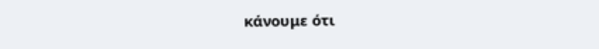κάνουμε ότι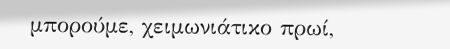μπορούμε, χειμωνιάτικο πρωί,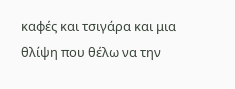καφές και τσιγάρα και μια θλίψη που θέλω να την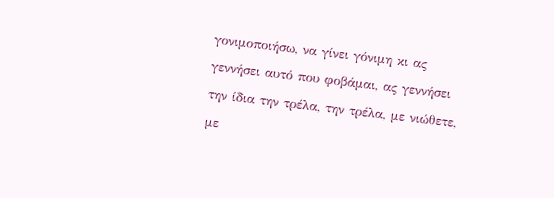γονιμοποιήσω, να γίνει γόνιμη κι ας γεννήσει αυτό που φοβάμαι, ας γεννήσει την ίδια την τρέλα, την τρέλα, με νιώθετε, με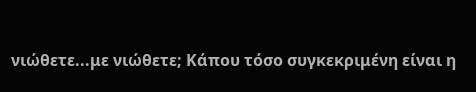νιώθετε...με νιώθετε; Κάπου τόσο συγκεκριμένη είναι η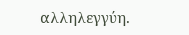αλληλεγγύη.